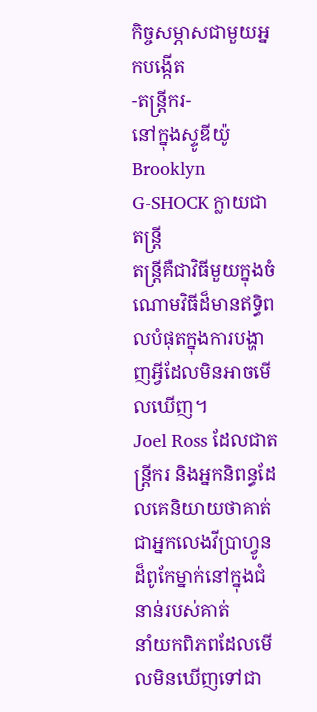កិច្ចសម្ភាសជាមួយអ្នកបង្កើត
-តន្ត្រីករ-
នៅក្នុងស្ទូឌីយ៉ូ Brooklyn
G-SHOCK ក្លាយជាតន្ត្រី
តន្ត្រីគឺជាវិធីមួយក្នុងចំណោមវិធីដ៏មានឥទ្ធិពលបំផុតក្នុងការបង្ហាញអ្វីដែលមិនអាចមើលឃើញ។
Joel Ross ដែលជាតន្ត្រីករ និងអ្នកនិពន្ធដែលគេនិយាយថាគាត់ជាអ្នកលេងវីប្រាហ្វូនដ៏ពូកែម្នាក់នៅក្នុងជំនាន់របស់គាត់
នាំយកពិភពដែលមើលមិនឃើញទៅជា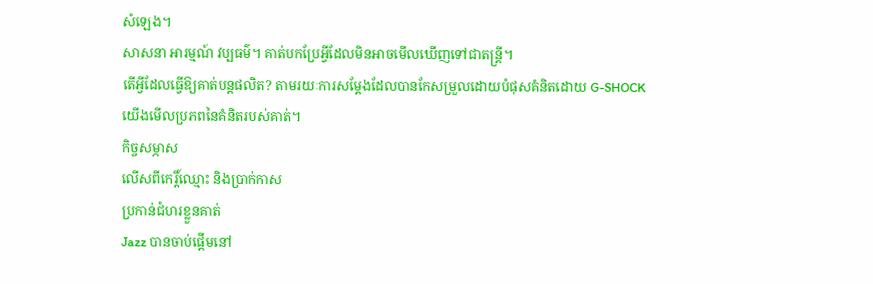សំឡេង។
សាសនា អារម្មណ៍ វប្បធម៌។ គាត់បកប្រែអ្វីដែលមិនអាចមើលឃើញទៅជាតន្ត្រី។
តើអ្វីដែលធ្វើឱ្យគាត់បន្តផលិត? តាមរយៈការសម្ដែងដែលបានកែសម្រួលដោយបំផុសគំនិតដោយ G-SHOCK
យើងមើលប្រភពនៃគំនិតរបស់គាត់។
កិច្ចសម្ភាស
លើសពីកេរ្តិ៍ឈ្មោះ និងប្រាក់កាស
ប្រកាន់ជំហរខ្លួនគាត់
Jazz បានចាប់ផ្ដើមនៅ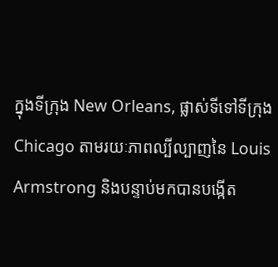ក្នុងទីក្រុង New Orleans, ផ្លាស់ទីទៅទីក្រុង Chicago តាមរយៈភាពល្បីល្បាញនៃ Louis Armstrong និងបន្ទាប់មកបានបង្កើត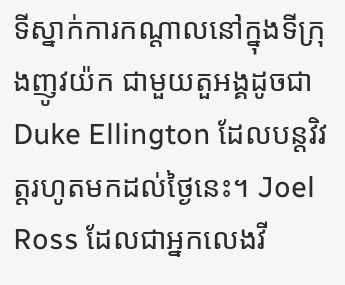ទីស្នាក់ការកណ្ដាលនៅក្នុងទីក្រុងញូវយ៉ក ជាមួយតួអង្គដូចជា Duke Ellington ដែលបន្តវិវត្តរហូតមកដល់ថ្ងៃនេះ។ Joel Ross ដែលជាអ្នកលេងវី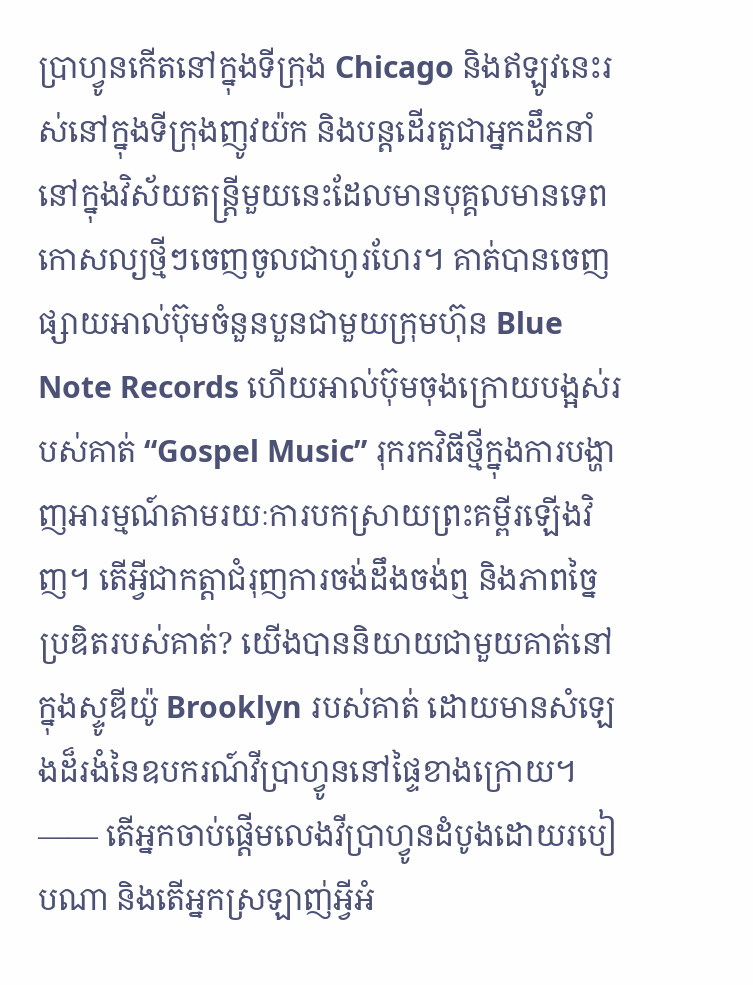ប្រាហ្វូនកើតនៅក្នុងទីក្រុង Chicago និងឥឡូវនេះរស់នៅក្នុងទីក្រុងញូវយ៉ក និងបន្តដើរតួជាអ្នកដឹកនាំនៅក្នុងវិស័យតន្ត្រីមួយនេះដែលមានបុគ្គលមានទេពកោសល្យថ្មីៗចេញចូលជាហូរហែរ។ គាត់បានចេញផ្សាយអាល់ប៊ុមចំនួនបួនជាមួយក្រុមហ៊ុន Blue Note Records ហើយអាល់ប៊ុមចុងក្រោយបង្អស់របស់គាត់ “Gospel Music” រុករកវិធីថ្មីក្នុងការបង្ហាញអារម្មណ៍តាមរយៈការបកស្រាយព្រះគម្ពីរឡើងវិញ។ តើអ្វីជាកត្តាជំរុញការចង់ដឹងចង់ឮ និងភាពច្នៃប្រឌិតរបស់គាត់? យើងបាននិយាយជាមួយគាត់នៅក្នុងស្ទូឌីយ៉ូ Brooklyn របស់គាត់ ដោយមានសំឡេងដ៏រងំនៃឧបករណ៍វីប្រាហ្វូននៅផ្ទៃខាងក្រោយ។
―― តើអ្នកចាប់ផ្ដើមលេងវីប្រាហ្វូនដំបូងដោយរបៀបណា និងតើអ្នកស្រឡាញ់អ្វីអំ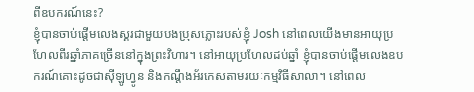ពីឧបករណ៍នេះ?
ខ្ញុំបានចាប់ផ្ដើមលេងស្គរជាមួយបងប្រុសភ្លោះរបស់ខ្ញុំ Josh នៅពេលយើងមានអាយុប្រហែលពីរឆ្នាំភាគច្រើននៅក្នុងព្រះវិហារ។ នៅអាយុប្រហែលដប់ឆ្នាំ ខ្ញុំបានចាប់ផ្ដើមលេងឧបករណ៍គោះដូចជាស៊ីឡូហ្វូន និងកណ្ដឹងអ័រកេសតាមរយៈកម្មវិធីសាលា។ នៅពេល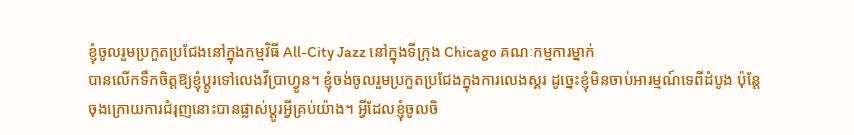ខ្ញុំចូលរួមប្រកួតប្រជែងនៅក្នុងកម្មវិធី All-City Jazz នៅក្នុងទីក្រុង Chicago គណៈកម្មការម្នាក់
បានលើកទឹកចិត្តឱ្យខ្ញុំប្ដូរទៅលេងវីប្រាហ្វូន។ ខ្ញុំចង់ចូលរួមប្រកួតប្រជែងក្នុងការលេងស្គរ ដូច្នេះខ្ញុំមិនចាប់អារម្មណ៍ទេពីដំបូង ប៉ុន្តែចុងក្រោយការជំរុញនោះបានផ្លាស់ប្ដូរអ្វីគ្រប់យ៉ាង។ អ្វីដែលខ្ញុំចូលចិ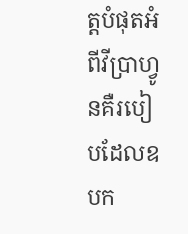ត្តបំផុតអំពីវីប្រាហ្វូនគឺរបៀបដែលឧបក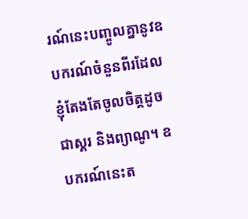រណ៍នេះបញ្ចូលគ្នានូវឧបករណ៍ចំនួនពីរដែលខ្ញុំតែងតែចូលចិត្តដូចជាស្គរ និងព្យាណូ។ ឧបករណ៍នេះត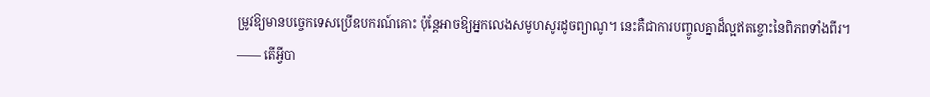ម្រូវឱ្យមានបច្ចេកទេសប្រើឧបករណ៍គោះ ប៉ុន្តែអាចឱ្យអ្នកលេងសមូហសូរដូចព្យាណូ។ នេះគឺជាការបញ្ចូលគ្នាដ៏ល្អឥតខ្ចោះនៃពិភពទាំងពីរ។
―― តើអ្វីបា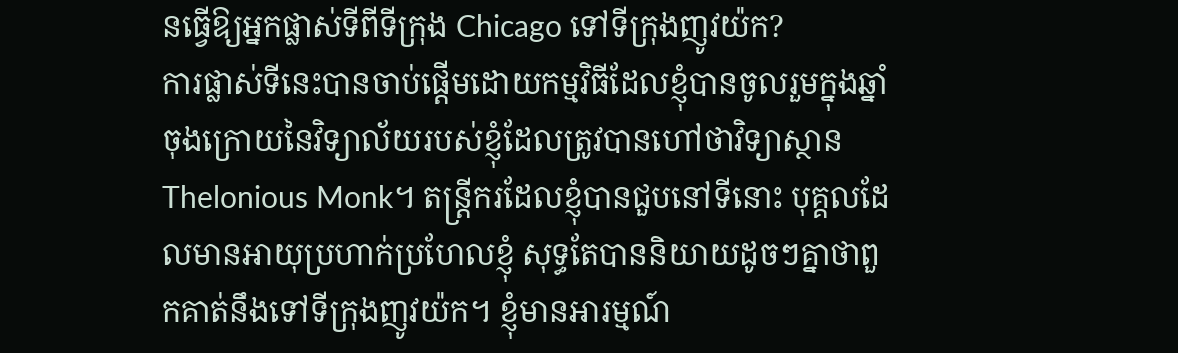នធ្វើឱ្យអ្នកផ្លាស់ទីពីទីក្រុង Chicago ទៅទីក្រុងញូវយ៉ក?
ការផ្លាស់ទីនេះបានចាប់ផ្ដើមដោយកម្មវិធីដែលខ្ញុំបានចូលរួមក្នុងឆ្នាំចុងក្រោយនៃវិទ្យាល័យរបស់ខ្ញុំដែលត្រូវបានហៅថាវិទ្យាស្ថាន Thelonious Monk។ តន្ត្រីករដែលខ្ញុំបានជួបនៅទីនោះ បុគ្គលដែលមានអាយុប្រហាក់ប្រហែលខ្ញុំ សុទ្ធតែបាននិយាយដូចៗគ្នាថាពួកគាត់នឹងទៅទីក្រុងញូវយ៉ក។ ខ្ញុំមានអារម្មណ៍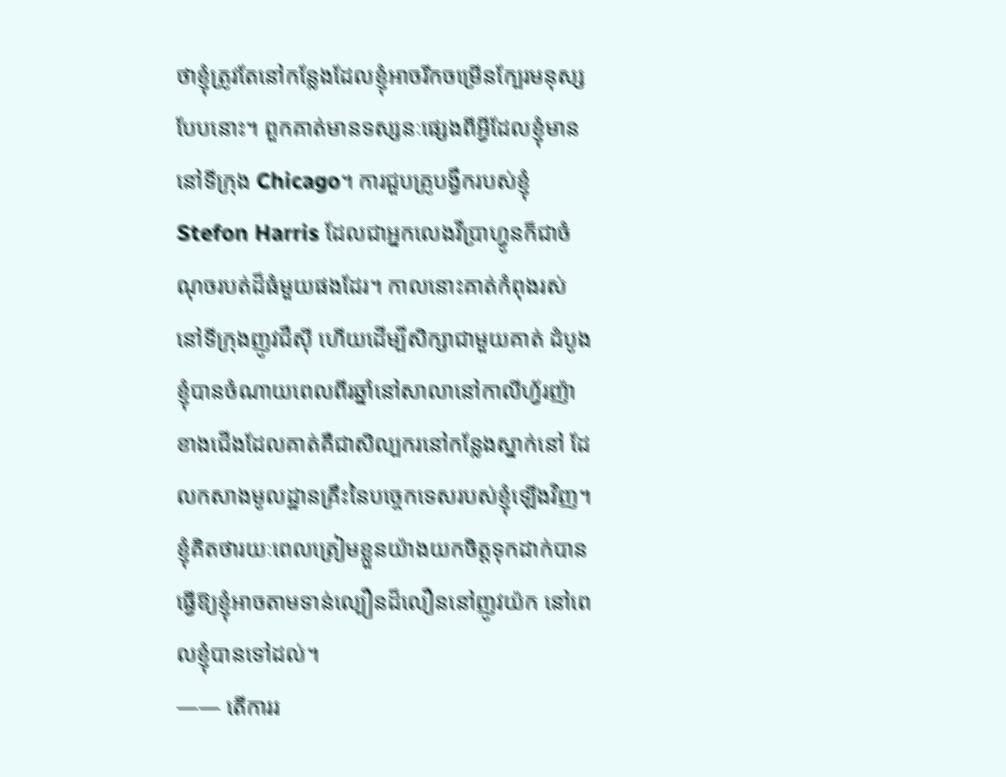ថាខ្ញុំត្រូវតែនៅកន្លែងដែលខ្ញុំអាចរីកចម្រើនក្បែរមនុស្សបែបនោះ។ ពួកគាត់មានទស្សនៈផ្សេងពីអ្វីដែលខ្ញុំមាននៅទីក្រុង Chicago។ ការជួបគ្រូបង្វឹករបស់ខ្ញុំ Stefon Harris ដែលជាអ្នកលេងវីប្រាហ្វូនក៏ជាចំណុចរបត់ដ៏ធំមួយផងដែរ។ កាលនោះគាត់កំពុងរស់នៅទីក្រុងញូវជឺស៊ី ហើយដើម្បីសិក្សាជាមួយគាត់ ដំបូងខ្ញុំបានចំណាយពេលពីរឆ្នាំនៅសាលានៅកាលីហ្វ័រញ៉ាខាងជើងដែលគាត់គឺជាសិល្បករនៅកន្លែងស្នាក់នៅ ដែលកសាងមូលដ្ឋានគ្រឹះនៃបច្ចេកទេសរបស់ខ្ញុំឡើងវិញ។ ខ្ញុំគិតថារយៈពេលត្រៀមខ្លួនយ៉ាងយកចិត្តទុកដាក់បានធ្វើឱ្យខ្ញុំអាចតាមទាន់ល្បឿនដ៏លឿននៅញូវយ៉ក នៅពេលខ្ញុំបានទៅដល់។
―― តើការរ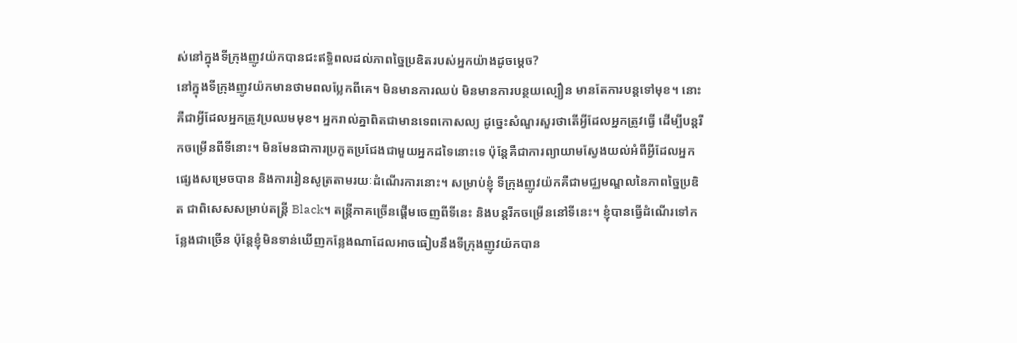ស់នៅក្នុងទីក្រុងញូវយ៉កបានជះឥទ្ធិពលដល់ភាពច្នៃប្រឌិតរបស់អ្នកយ៉ាងដូចម្ដេច?
នៅក្នុងទីក្រុងញូវយ៉កមានថាមពលប្លែកពីគេ។ មិនមានការឈប់ មិនមានការបន្ថយល្បឿន មានតែការបន្តទៅមុខ។ នោះគឺជាអ្វីដែលអ្នកត្រូវប្រឈមមុខ។ អ្នករាល់គ្នាពិតជាមានទេពកោសល្យ ដូច្នេះសំណួរសួរថាតើអ្វីដែលអ្នកត្រូវធ្វើ ដើម្បីបន្តរីកចម្រើនពីទីនោះ។ មិនមែនជាការប្រកួតប្រជែងជាមួយអ្នកដទៃនោះទេ ប៉ុន្តែគឺជាការព្យាយាមស្វែងយល់អំពីអ្វីដែលអ្នកផ្សេងសម្រេចបាន និងការរៀនសូត្រតាមរយៈដំណើរការនោះ។ សម្រាប់ខ្ញុំ ទីក្រុងញូវយ៉កគឺជាមជ្ឈមណ្ឌលនៃភាពច្នៃប្រឌិត ជាពិសេសសម្រាប់តន្ត្រី Black។ តន្ត្រីភាគច្រើនផ្ដើមចេញពីទីនេះ និងបន្តរីកចម្រើននៅទីនេះ។ ខ្ញុំបានធ្វើដំណើរទៅកន្លែងជាច្រើន ប៉ុន្តែខ្ញុំមិនទាន់ឃើញកន្លែងណាដែលអាចធៀបនឹងទីក្រុងញូវយ៉កបាន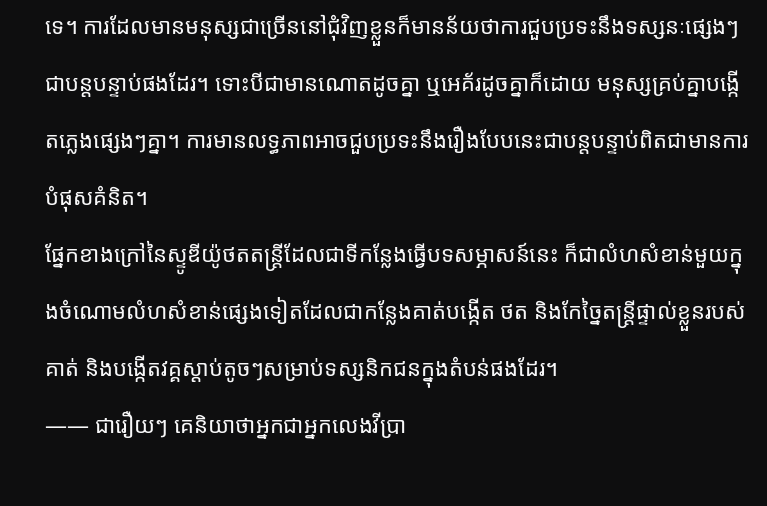ទេ។ ការដែលមានមនុស្សជាច្រើននៅជុំវិញខ្លួនក៏មានន័យថាការជួបប្រទះនឹងទស្សនៈផ្សេងៗជាបន្តបន្ទាប់ផងដែរ។ ទោះបីជាមានណោតដូចគ្នា ឬអេគ័រដូចគ្នាក៏ដោយ មនុស្សគ្រប់គ្នាបង្កើតភ្លេងផ្សេងៗគ្នា។ ការមានលទ្ធភាពអាចជួបប្រទះនឹងរឿងបែបនេះជាបន្តបន្ទាប់ពិតជាមានការបំផុសគំនិត។
ផ្នែកខាងក្រៅនៃស្ទូឌីយ៉ូថតតន្ត្រីដែលជាទីកន្លែងធ្វើបទសម្ភាសន៍នេះ ក៏ជាលំហសំខាន់មួយក្នុងចំណោមលំហសំខាន់ផ្សេងទៀតដែលជាកន្លែងគាត់បង្កើត ថត និងកែច្នៃតន្ត្រីផ្ទាល់ខ្លួនរបស់គាត់ និងបង្កើតវគ្គស្ដាប់តូចៗសម្រាប់ទស្សនិកជនក្នុងតំបន់ផងដែរ។
―― ជារឿយៗ គេនិយាថាអ្នកជាអ្នកលេងវីប្រា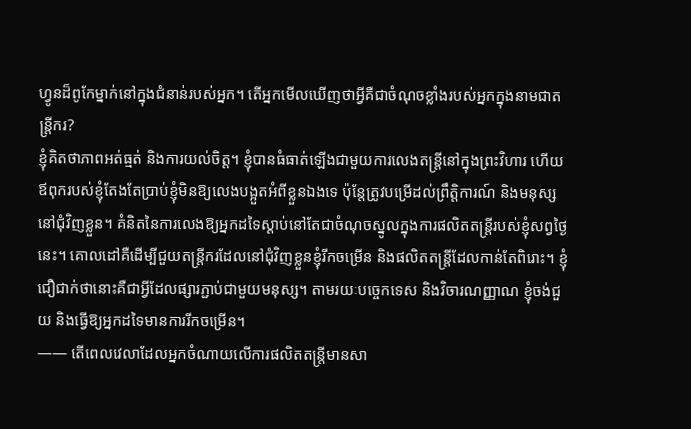ហ្វូនដ៏ពូកែម្នាក់នៅក្នុងជំនាន់របស់អ្នក។ តើអ្នកមើលឃើញថាអ្វីគឺជាចំណុចខ្លាំងរបស់អ្នកក្នុងនាមជាតន្ត្រីករ?
ខ្ញុំគិតថាភាពអត់ធ្មត់ និងការយល់ចិត្ត។ ខ្ញុំបានធំធាត់ឡើងជាមួយការលេងតន្ត្រីនៅក្នុងព្រះវិហារ ហើយឪពុករបស់ខ្ញុំតែងតែប្រាប់ខ្ញុំមិនឱ្យលេងបង្អួតអំពីខ្លួនឯងទេ ប៉ុន្តែត្រូវបម្រើដល់ព្រឹត្តិការណ៍ និងមនុស្សនៅជុំវិញខ្លួន។ គំនិតនៃការលេងឱ្យអ្នកដទៃស្ដាប់នៅតែជាចំណុចស្នូលក្នុងការផលិតតន្ត្រីរបស់ខ្ញុំសព្វថ្ងៃនេះ។ គោលដៅគឺដើម្បីជួយតន្ត្រីករដែលនៅជុំវិញខ្លួនខ្ញុំរីកចម្រើន និងផលិតតន្ត្រីដែលកាន់តែពិរោះ។ ខ្ញុំជឿជាក់ថានោះគឺជាអ្វីដែលផ្សារភ្ជាប់ជាមួយមនុស្ស។ តាមរយៈបច្ចេកទេស និងវិចារណញ្ញាណ ខ្ញុំចង់ជួយ និងធ្វើឱ្យអ្នកដទៃមានការរីកចម្រើន។
―― តើពេលវេលាដែលអ្នកចំណាយលើការផលិតតន្ត្រីមានសា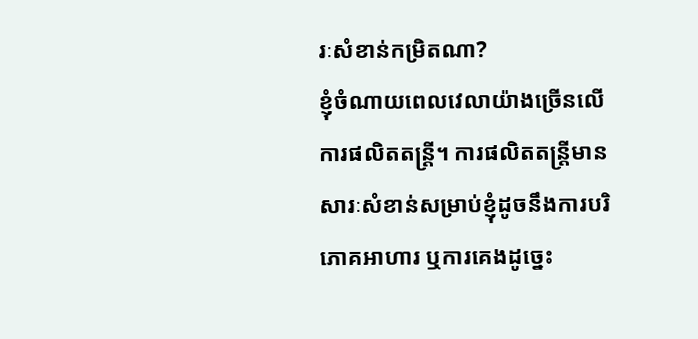រៈសំខាន់កម្រិតណា?
ខ្ញុំចំណាយពេលវេលាយ៉ាងច្រើនលើការផលិតតន្ត្រី។ ការផលិតតន្ត្រីមានសារៈសំខាន់សម្រាប់ខ្ញុំដូចនឹងការបរិភោគអាហារ ឬការគេងដូច្នេះ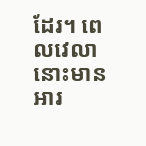ដែរ។ ពេលវេលានោះមានអារ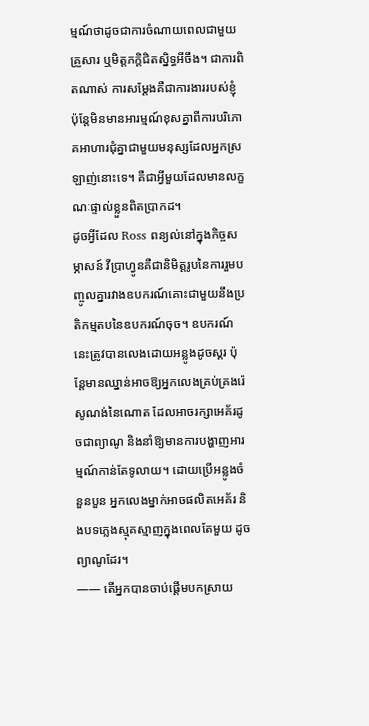ម្មណ៍ថាដូចជាការចំណាយពេលជាមួយគ្រួសារ ឬមិត្តភក្តិជិតស្និទ្ធអីចឹង។ ជាការពិតណាស់ ការសម្ដែងគឺជាការងាររបស់ខ្ញុំ ប៉ុន្តែមិនមានអារម្មណ៍ខុសគ្នាពីការបរិភោគអាហារជុំគ្នាជាមួយមនុស្សដែលអ្នកស្រឡាញ់នោះទេ។ គឺជាអ្វីមួយដែលមានលក្ខណៈផ្ទាល់ខ្លួនពិតប្រាកដ។
ដូចអ្វីដែល Ross ពន្យល់នៅក្នុងកិច្ចសម្ភាសន៍ វីប្រាហ្វូនគឺជានិមិត្តរូបនៃការរួមបញ្ចូលគ្នារវាងឧបករណ៍គោះជាមួយនឹងប្រតិកម្មតបនៃឧបករណ៍ចុច។ ឧបករណ៍នេះត្រូវបានលេងដោយអន្លូងដូចស្គរ ប៉ុន្តែមានឈ្នាន់អាចឱ្យអ្នកលេងគ្រប់គ្រងរ៉េសូណង់នៃណោត ដែលអាចរក្សាអេគ័រដូចជាព្យាណូ និងនាំឱ្យមានការបង្ហាញអារម្មណ៍កាន់តែទូលាយ។ ដោយប្រើអន្លូងចំនួនបួន អ្នកលេងម្នាក់អាចផលិតអេគ័រ និងបទភ្លេងស្មុគស្មាញក្នុងពេលតែមួយ ដូចព្យាណូដែរ។
―― តើអ្នកបានចាប់ផ្ដើមបកស្រាយ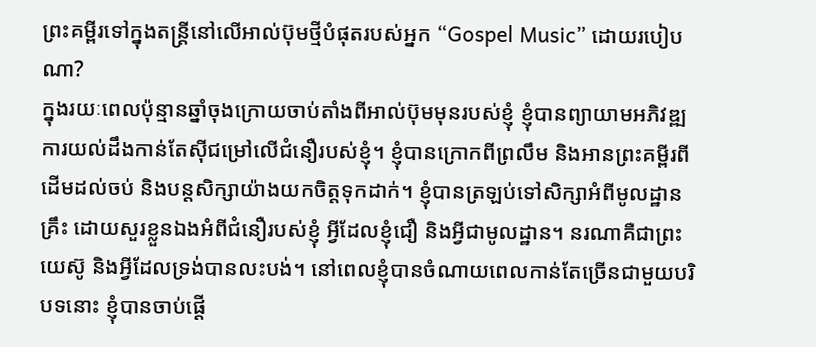ព្រះគម្ពីរទៅក្នុងតន្ត្រីនៅលើអាល់ប៊ុមថ្មីបំផុតរបស់អ្នក “Gospel Music” ដោយរបៀបណា?
ក្នុងរយៈពេលប៉ុន្មានឆ្នាំចុងក្រោយចាប់តាំងពីអាល់ប៊ុមមុនរបស់ខ្ញុំ ខ្ញុំបានព្យាយាមអភិវឌ្ឍការយល់ដឹងកាន់តែស៊ីជម្រៅលើជំនឿរបស់ខ្ញុំ។ ខ្ញុំបានក្រោកពីព្រលឹម និងអានព្រះគម្ពីរពីដើមដល់ចប់ និងបន្តសិក្សាយ៉ាងយកចិត្តទុកដាក់។ ខ្ញុំបានត្រឡប់ទៅសិក្សាអំពីមូលដ្ឋានគ្រឹះ ដោយសួរខ្លួនឯងអំពីជំនឿរបស់ខ្ញុំ អ្វីដែលខ្ញុំជឿ និងអ្វីជាមូលដ្ឋាន។ នរណាគឺជាព្រះយេស៊ូ និងអ្វីដែលទ្រង់បានលះបង់។ នៅពេលខ្ញុំបានចំណាយពេលកាន់តែច្រើនជាមួយបរិបទនោះ ខ្ញុំបានចាប់ផ្ដើ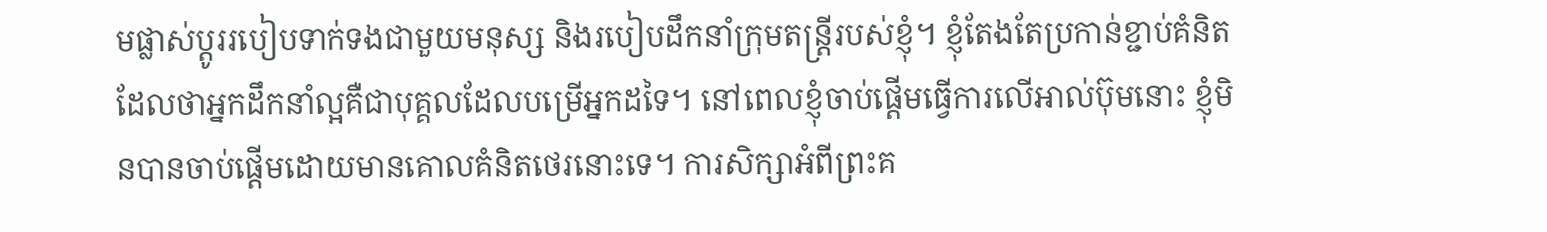មផ្លាស់ប្ដូររបៀបទាក់ទងជាមួយមនុស្ស និងរបៀបដឹកនាំក្រុមតន្ត្រីរបស់ខ្ញុំ។ ខ្ញុំតែងតែប្រកាន់ខ្ជាប់គំនិតដែលថាអ្នកដឹកនាំល្អគឺជាបុគ្គលដែលបម្រើអ្នកដទៃ។ នៅពេលខ្ញុំចាប់ផ្ដើមធ្វើការលើអាល់ប៊ុមនោះ ខ្ញុំមិនបានចាប់ផ្ដើមដោយមានគោលគំនិតថេរនោះទេ។ ការសិក្សាអំពីព្រះគ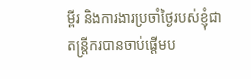ម្ពីរ និងការងារប្រចាំថ្ងៃរបស់ខ្ញុំជាតន្ត្រីករបានចាប់ផ្ដើមប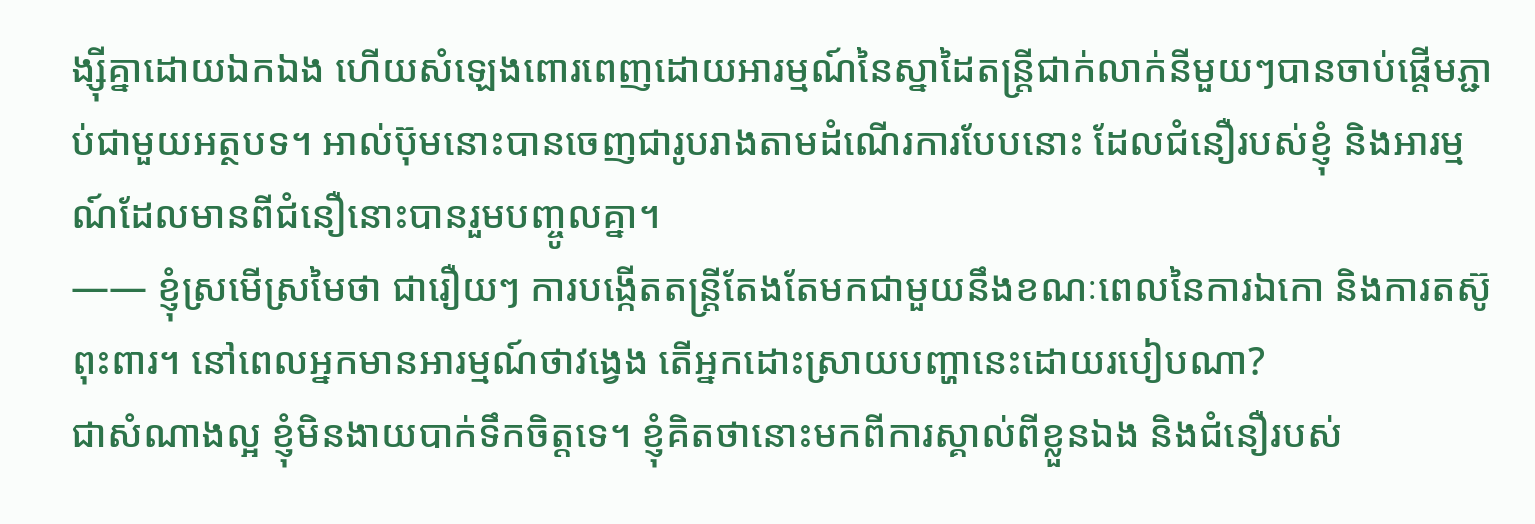ង្ស៊ីគ្នាដោយឯកឯង ហើយសំឡេងពោរពេញដោយអារម្មណ៍នៃស្នាដៃតន្ត្រីជាក់លាក់នីមួយៗបានចាប់ផ្ដើមភ្ជាប់ជាមួយអត្ថបទ។ អាល់ប៊ុមនោះបានចេញជារូបរាងតាមដំណើរការបែបនោះ ដែលជំនឿរបស់ខ្ញុំ និងអារម្មណ៍ដែលមានពីជំនឿនោះបានរួមបញ្ចូលគ្នា។
―― ខ្ញុំស្រមើស្រមៃថា ជារឿយៗ ការបង្កើតតន្ត្រីតែងតែមកជាមួយនឹងខណៈពេលនៃការឯកោ និងការតស៊ូពុះពារ។ នៅពេលអ្នកមានអារម្មណ៍ថាវង្វេង តើអ្នកដោះស្រាយបញ្ហានេះដោយរបៀបណា?
ជាសំណាងល្អ ខ្ញុំមិនងាយបាក់ទឹកចិត្តទេ។ ខ្ញុំគិតថានោះមកពីការស្គាល់ពីខ្លួនឯង និងជំនឿរបស់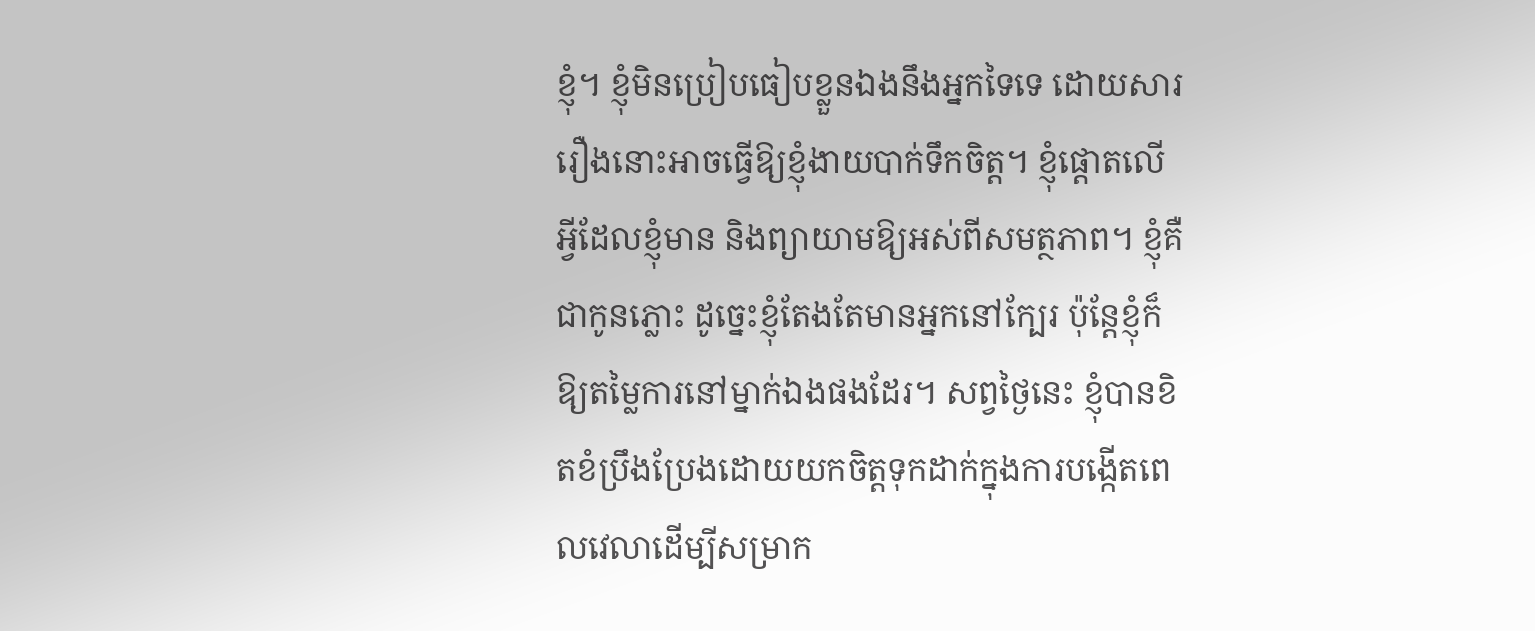ខ្ញុំ។ ខ្ញុំមិនប្រៀបធៀបខ្លួនឯងនឹងអ្នកទៃទេ ដោយសាររឿងនោះអាចធ្វើឱ្យខ្ញុំងាយបាក់ទឹកចិត្ត។ ខ្ញុំផ្ដោតលើអ្វីដែលខ្ញុំមាន និងព្យាយាមឱ្យអស់ពីសមត្ថភាព។ ខ្ញុំគឺជាកូនភ្លោះ ដូច្នេះខ្ញុំតែងតែមានអ្នកនៅក្បែរ ប៉ុន្តែខ្ញុំក៏ឱ្យតម្លៃការនៅម្នាក់ឯងផងដែរ។ សព្វថ្ងៃនេះ ខ្ញុំបានខិតខំប្រឹងប្រែងដោយយកចិត្តទុកដាក់ក្នុងការបង្កើតពេលវេលាដើម្បីសម្រាក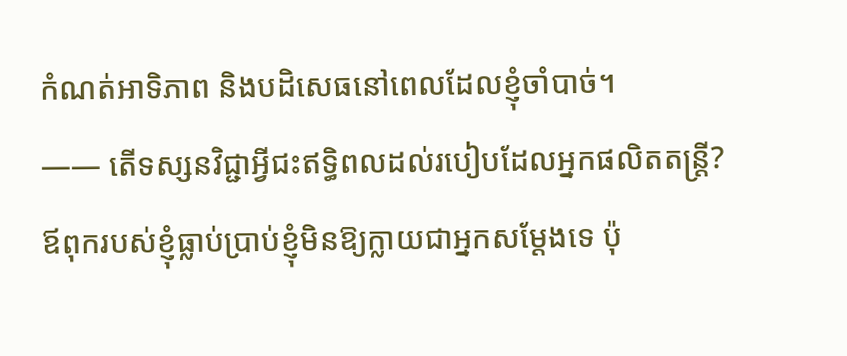កំណត់អាទិភាព និងបដិសេធនៅពេលដែលខ្ញុំចាំបាច់។
―― តើទស្សនវិជ្ជាអ្វីជះឥទ្ធិពលដល់របៀបដែលអ្នកផលិតតន្ត្រី?
ឪពុករបស់ខ្ញុំធ្លាប់ប្រាប់ខ្ញុំមិនឱ្យក្លាយជាអ្នកសម្ដែងទេ ប៉ុ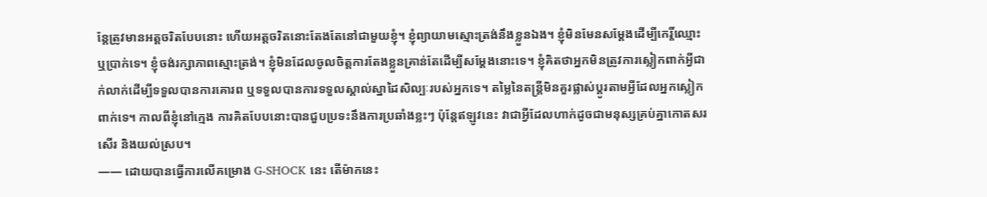ន្តែត្រូវមានអត្តចរិតបែបនោះ ហើយអត្តចរិតនោះតែងតែនៅជាមួយខ្ញុំ។ ខ្ញុំព្យាយាមស្មោះត្រង់នឹងខ្លួនឯង។ ខ្ញុំមិនមែនសម្ដែងដើម្បីកេរ្តិ៍ឈ្មោះ ឬប្រាក់ទេ។ ខ្ញុំចង់រក្សាភាពស្មោះត្រង់។ ខ្ញុំមិនដែលចូលចិត្តការតែងខ្លួនគ្រាន់តែដើម្បីសម្តែងនោះទេ។ ខ្ញុំគិតថាអ្នកមិនត្រូវការស្លៀកពាក់អ្វីជាក់លាក់ដើម្បីទទួលបានការគោរព ឬទទួលបានការទទួលស្គាល់ស្នាដៃសិល្បៈរបស់អ្នកទេ។ តម្លៃនៃតន្ត្រីមិនគួរផ្លាស់ប្ដូរតាមអ្វីដែលអ្នកស្លៀកពាក់ទេ។ កាលពីខ្ញុំនៅក្មេង ការគិតបែបនោះបានជួបប្រទះនឹងការប្រឆាំងខ្លះៗ ប៉ុន្តែឥឡូវនេះ វាជាអ្វីដែលហាក់ដូចជាមនុស្សគ្រប់គ្នាកោតសរសើរ និងយល់ស្រប។
―― ដោយបានធ្វើការលើគម្រោង G-SHOCK នេះ តើម៉ាកនេះ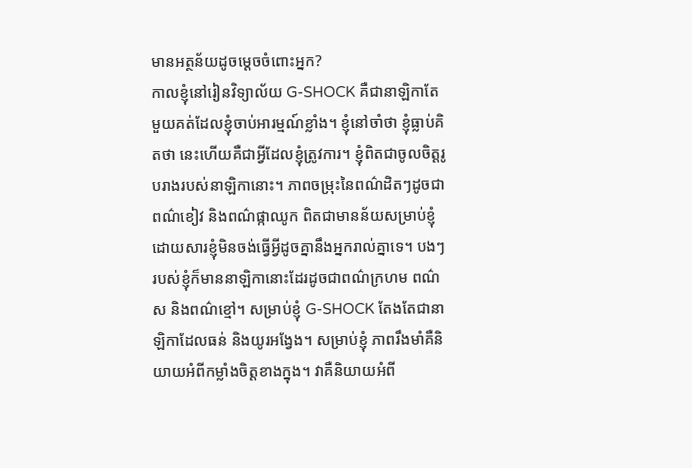មានអត្ថន័យដូចម្ដេចចំពោះអ្នក?
កាលខ្ញុំនៅរៀនវិទ្យាល័យ G-SHOCK គឺជានាឡិកាតែមួយគត់ដែលខ្ញុំចាប់អារម្មណ៍ខ្លាំង។ ខ្ញុំនៅចាំថា ខ្ញុំធ្លាប់គិតថា នេះហើយគឺជាអ្វីដែលខ្ញុំត្រូវការ។ ខ្ញុំពិតជាចូលចិត្តរូបរាងរបស់នាឡិកានោះ។ ភាពចម្រុះនៃពណ៌ដិតៗដូចជាពណ៌ខៀវ និងពណ៌ផ្កាឈូក ពិតជាមានន័យសម្រាប់ខ្ញុំ ដោយសារខ្ញុំមិនចង់ធ្វើអ្វីដូចគ្នានឹងអ្នករាល់គ្នាទេ។ បងៗរបស់ខ្ញុំក៏មាននាឡិកានោះដែរដូចជាពណ៌ក្រហម ពណ៌ស និងពណ៌ខ្មៅ។ សម្រាប់ខ្ញុំ G-SHOCK តែងតែជានាឡិកាដែលធន់ និងយូរអង្វែង។ សម្រាប់ខ្ញុំ ភាពរឹងមាំគឺនិយាយអំពីកម្លាំងចិត្តខាងក្នុង។ វាគឺនិយាយអំពី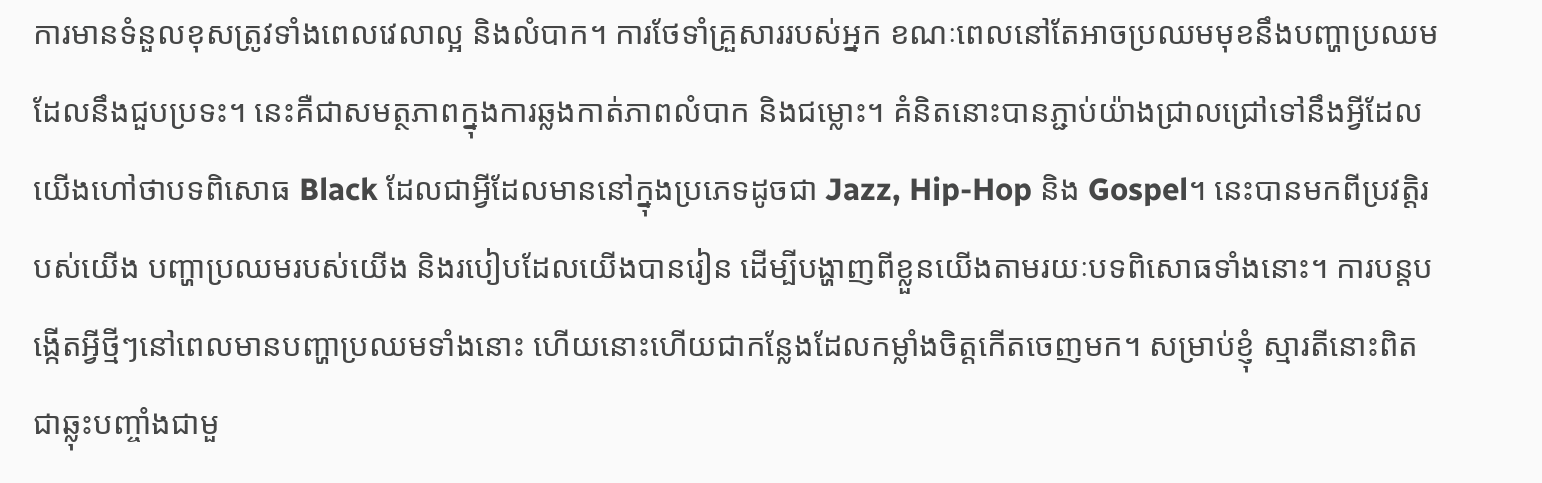ការមានទំនួលខុសត្រូវទាំងពេលវេលាល្អ និងលំបាក។ ការថែទាំគ្រួសាររបស់អ្នក ខណៈពេលនៅតែអាចប្រឈមមុខនឹងបញ្ហាប្រឈមដែលនឹងជួបប្រទះ។ នេះគឺជាសមត្ថភាពក្នុងការឆ្លងកាត់ភាពលំបាក និងជម្លោះ។ គំនិតនោះបានភ្ជាប់យ៉ាងជ្រាលជ្រៅទៅនឹងអ្វីដែលយើងហៅថាបទពិសោធ Black ដែលជាអ្វីដែលមាននៅក្នុងប្រភេទដូចជា Jazz, Hip-Hop និង Gospel។ នេះបានមកពីប្រវត្តិរបស់យើង បញ្ហាប្រឈមរបស់យើង និងរបៀបដែលយើងបានរៀន ដើម្បីបង្ហាញពីខ្លួនយើងតាមរយៈបទពិសោធទាំងនោះ។ ការបន្តបង្កើតអ្វីថ្មីៗនៅពេលមានបញ្ហាប្រឈមទាំងនោះ ហើយនោះហើយជាកន្លែងដែលកម្លាំងចិត្តកើតចេញមក។ សម្រាប់ខ្ញុំ ស្មារតីនោះពិតជាឆ្លុះបញ្ចាំងជាមួ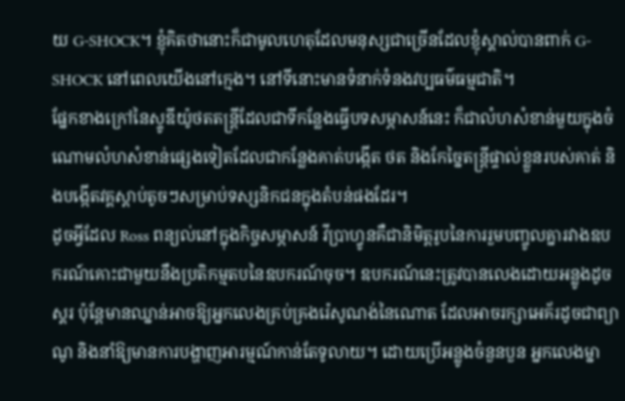យ G-SHOCK។ ខ្ញុំគិតថានោះក៏ជាមូលហេតុដែលមនុស្សជាច្រើនដែលខ្ញុំស្គាល់បានពាក់ G-SHOCK នៅពេលយើងនៅក្មេង។ នៅទីនោះមានទំនាក់ទំនងវប្បធម៌ធម្មជាតិ។
ផ្នែកខាងក្រៅនៃស្ទូឌីយ៉ូថតតន្ត្រីដែលជាទីកន្លែងធ្វើបទសម្ភាសន៍នេះ ក៏ជាលំហសំខាន់មួយក្នុងចំណោមលំហសំខាន់ផ្សេងទៀតដែលជាកន្លែងគាត់បង្កើត ថត និងកែច្នៃតន្ត្រីផ្ទាល់ខ្លួនរបស់គាត់ និងបង្កើតវគ្គស្ដាប់តូចៗសម្រាប់ទស្សនិកជនក្នុងតំបន់ផងដែរ។
ដូចអ្វីដែល Ross ពន្យល់នៅក្នុងកិច្ចសម្ភាសន៍ វីប្រាហ្វូនគឺជានិមិត្តរូបនៃការរួមបញ្ចូលគ្នារវាងឧបករណ៍គោះជាមួយនឹងប្រតិកម្មតបនៃឧបករណ៍ចុច។ ឧបករណ៍នេះត្រូវបានលេងដោយអន្លូងដូចស្គរ ប៉ុន្តែមានឈ្នាន់អាចឱ្យអ្នកលេងគ្រប់គ្រងរ៉េសូណង់នៃណោត ដែលអាចរក្សាអេគ័រដូចជាព្យាណូ និងនាំឱ្យមានការបង្ហាញអារម្មណ៍កាន់តែទូលាយ។ ដោយប្រើអន្លូងចំនួនបួន អ្នកលេងម្នា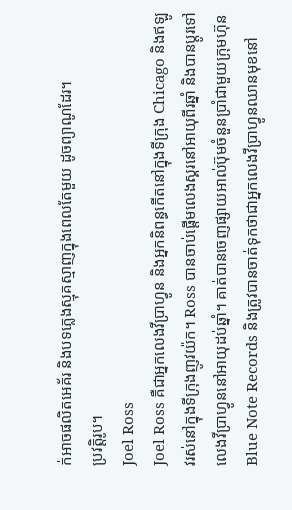ក់អាចផលិតអេគ័រ និងបទភ្លេងស្មុគស្មាញក្នុងពេលតែមួយ ដូចព្យាណូដែរ។
ប្រវត្តិរូប។
Joel Ross
Joel Ross គឺជាអ្នកលេងវីប្រាហ្វូន និងអ្នកនិពន្ធកើតនៅក្នុងទីក្រុង Chicago និងឥឡូវរស់នៅក្នុងទីក្រុងញូវយ៉ក។ Ross បានចាប់ផ្ដើមលេងស្គរនៅអាយុពីរឆ្នាំ និងបានប្ដូរទៅលេងវីប្រាហ្វូននៅអាយុដប់ឆ្នាំ។ គាត់បានចេញផ្សាយអាល់ប៊ុមចំនួនប្រាំជាមួយក្រុមហ៊ុន Blue Note Records និងត្រូវបានចាត់ទុកថាជាអ្នកលេងវីប្រាហ្វូនឈានមុខនៅ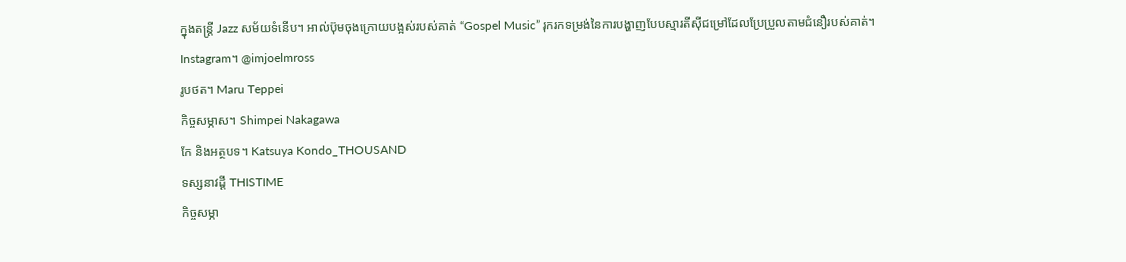ក្នុងតន្ត្រី Jazz សម័យទំនើប។ អាល់ប៊ុមចុងក្រោយបង្អស់របស់គាត់ “Gospel Music” រុករកទម្រង់នៃការបង្ហាញបែបស្មារតីស៊ីជម្រៅដែលប្រែប្រួលតាមជំនឿរបស់គាត់។
Instagram។ @imjoelmross
រូបថត។ Maru Teppei
កិច្ចសម្ភាស។ Shimpei Nakagawa
កែ និងអត្ថបទ។ Katsuya Kondo_THOUSAND
ទស្សនាវដ្ដី THISTIME
កិច្ចសម្ភា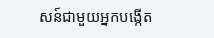សន៍ជាមួយអ្នកបង្កើត